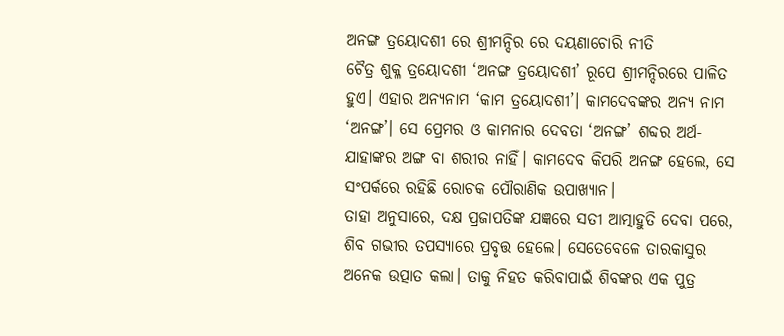ଅନଙ୍ଗ ତ୍ରୟୋଦଶୀ ରେ ଶ୍ରୀମନ୍ଦିର ରେ ଦୟଣାଚୋରି ନୀତି
ଚୈତ୍ର ଶୁକ୍ଳ ତ୍ରୟୋଦଶୀ ‘ଅନଙ୍ଗ ତ୍ରୟୋଦଶୀ’ ରୂପେ ଶ୍ରୀମନ୍ଦିରରେ ପାଳିତ ହୁଏ। ଏହାର ଅନ୍ୟନାମ ‘କାମ ତ୍ରୟୋଦଶୀ’। କାମଦେବଙ୍କର ଅନ୍ୟ ନାମ ‘ଅନଙ୍ଗ’। ସେ ପ୍ରେମର ଓ କାମନାର ଦେବତା ‘ଅନଙ୍ଗ’ ଶବ୍ଦର ଅର୍ଥ- ଯାହାଙ୍କର ଅଙ୍ଗ ବା ଶରୀର ନାହିଁ। କାମଦେବ କିପରି ଅନଙ୍ଗ ହେଲେ, ସେ ସଂପର୍କରେ ରହିଛି ରୋଚକ ପୌରାଣିକ ଉପାଖ୍ୟାନ।
ତାହା ଅନୁସାରେ, ଦକ୍ଷ ପ୍ରଜାପତିଙ୍କ ଯଜ୍ଞରେ ସତୀ ଆତ୍ମାହୁତି ଦେବା ପରେ, ଶିବ ଗଭୀର ତପସ୍ୟାରେ ପ୍ରବୃତ୍ତ ହେଲେ। ସେତେବେଳେ ତାରକାସୁର ଅନେକ ଉତ୍ପାତ କଲା। ତାକୁ ନିହତ କରିବାପାଇଁ ଶିବଙ୍କର ଏକ ପୁତ୍ର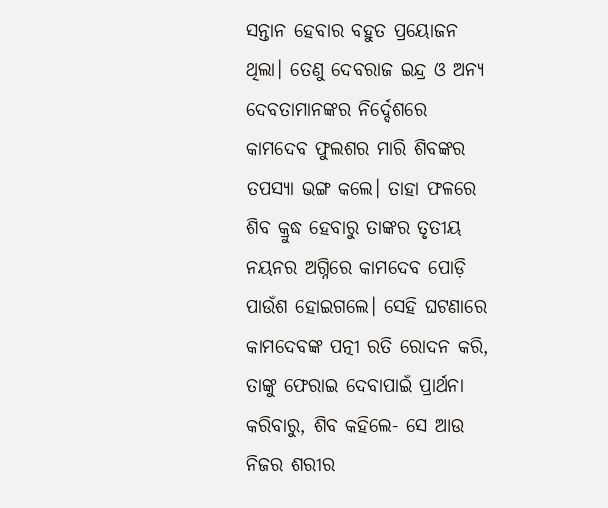ସନ୍ତାନ ହେବାର ବହୁତ ପ୍ରୟୋଜନ ଥିଲା। ତେଣୁ ଦେବରାଜ ଇନ୍ଦ୍ର ଓ ଅନ୍ୟ ଦେବତାମାନଙ୍କର ନିର୍ଦ୍ଦେଶରେ କାମଦେବ ଫୁଲଶର ମାରି ଶିବଙ୍କର ତପସ୍ୟା ଭଙ୍ଗ କଲେ। ତାହା ଫଳରେ ଶିବ କ୍ରୁଦ୍ଧ ହେବାରୁ ତାଙ୍କର ତୃତୀୟ ନୟନର ଅଗ୍ନିରେ କାମଦେବ ପୋଡ଼ି ପାଉଁଶ ହୋଇଗଲେ। ସେହି ଘଟଣାରେ କାମଦେବଙ୍କ ପତ୍ନୀ ରତି ରୋଦନ କରି, ତାଙ୍କୁ ଫେରାଇ ଦେବାପାଇଁ ପ୍ରାର୍ଥନା କରିବାରୁ, ଶିବ କହିଲେ- ସେ ଆଉ ନିଜର ଶରୀର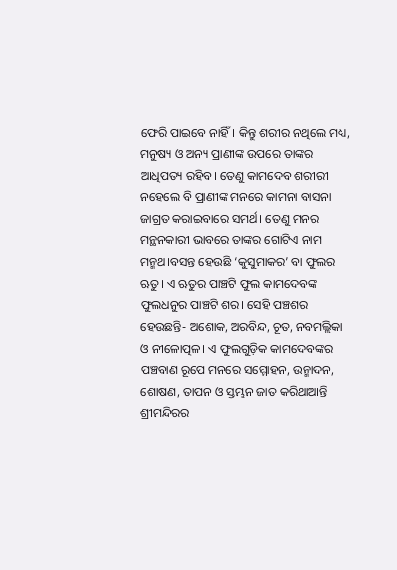ଫେରି ପାଇବେ ନାହିଁ। କିନ୍ତୁ ଶରୀର ନଥିଲେ ମଧ୍ୟ, ମନୁଷ୍ୟ ଓ ଅନ୍ୟ ପ୍ରାଣୀଙ୍କ ଉପରେ ତାଙ୍କର ଆଧିପତ୍ୟ ରହିବ। ତେଣୁ କାମଦେବ ଶରୀରୀ ନହେଲେ ବି ପ୍ରାଣୀଙ୍କ ମନରେ କାମନା ବାସନା ଜାଗ୍ରତ କରାଇବାରେ ସମର୍ଥ। ତେଣୁ ମନର ମନ୍ଥନକାରୀ ଭାବରେ ତାଙ୍କର ଗୋଟିଏ ନାମ ମନ୍ମଥ।ବସନ୍ତ ହେଉଛି ‘କୁସୁମାକର’ ବା ଫୁଲର ଋତୁ। ଏ ଋତୁର ପାଞ୍ଚଟି ଫୁଲ କାମଦେବଙ୍କ ଫୁଲଧନୁର ପାଞ୍ଚଟି ଶର। ସେହି ପଞ୍ଚଶର ହେଉଛନ୍ତି- ଅଶୋକ, ଅରବିନ୍ଦ, ଚୂତ, ନବମଲ୍ଲିକା ଓ ନୀଳୋତ୍ପଳ। ଏ ଫୁଲଗୁଡ଼ିକ କାମଦେବଙ୍କର ପଞ୍ଚବାଣ ରୂପେ ମନରେ ସମ୍ମୋହନ, ଉନ୍ମାଦନ, ଶୋଷଣ, ତାପନ ଓ ସ୍ତମ୍ଭନ ଜାତ କରିଥାଆନ୍ତି
ଶ୍ରୀମନ୍ଦିରର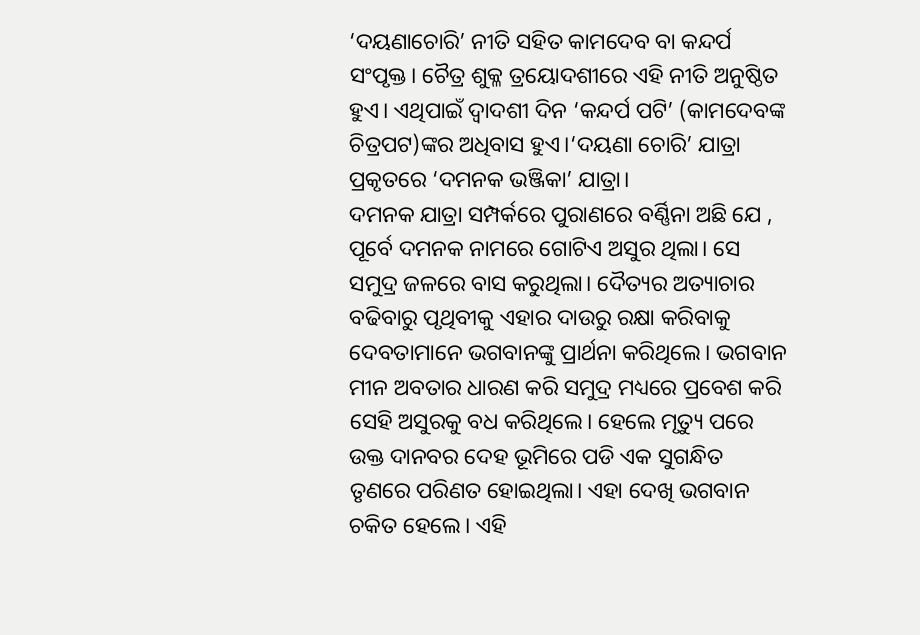‘ଦୟଣାଚୋରି’ ନୀତି ସହିତ କାମଦେବ ବା କନ୍ଦର୍ପ ସଂପୃକ୍ତ। ଚୈତ୍ର ଶୁକ୍ଳ ତ୍ରୟୋଦଶୀରେ ଏହି ନୀତି ଅନୁଷ୍ଠିତ ହୁଏ। ଏଥିପାଇଁ ଦ୍ୱାଦଶୀ ଦିନ ‘କନ୍ଦର୍ପ ପଟି’ (କାମଦେବଙ୍କ ଚିତ୍ରପଟ)ଙ୍କର ଅଧିବାସ ହୁଏ।‘ଦୟଣା ଚୋରି’ ଯାତ୍ରା ପ୍ରକୃତରେ ‘ଦମନକ ଭଞ୍ଜିକା’ ଯାତ୍ରା।
ଦମନକ ଯାତ୍ରା ସମ୍ପର୍କରେ ପୁରାଣରେ ବର୍ଣ୍ଣିନା ଅଛି ଯେ , ପୂର୍ବେ ଦମନକ ନାମରେ ଗୋଟିଏ ଅସୁର ଥିଲା। ସେ ସମୁଦ୍ର ଜଳରେ ବାସ କରୁଥିଲା। ଦୈତ୍ୟର ଅତ୍ୟାଚାର ବଢିବାରୁ ପୃଥିବୀକୁ ଏହାର ଦାଉରୁ ରକ୍ଷା କରିବାକୁ ଦେବତାମାନେ ଭଗବାନଙ୍କୁ ପ୍ରାର୍ଥନା କରିଥିଲେ। ଭଗବାନ ମୀନ ଅବତାର ଧାରଣ କରି ସମୁଦ୍ର ମଧ୍ୟରେ ପ୍ରବେଶ କରି ସେହି ଅସୁରକୁ ବଧ କରିଥିଲେ। ହେଲେ ମୃତ୍ୟୁ ପରେ ଉକ୍ତ ଦାନବର ଦେହ ଭୂମିରେ ପଡି ଏକ ସୁଗନ୍ଧିତ ତୃଣରେ ପରିଣତ ହୋଇଥିଲା। ଏହା ଦେଖି ଭଗବାନ ଚକିତ ହେଲେ। ଏହି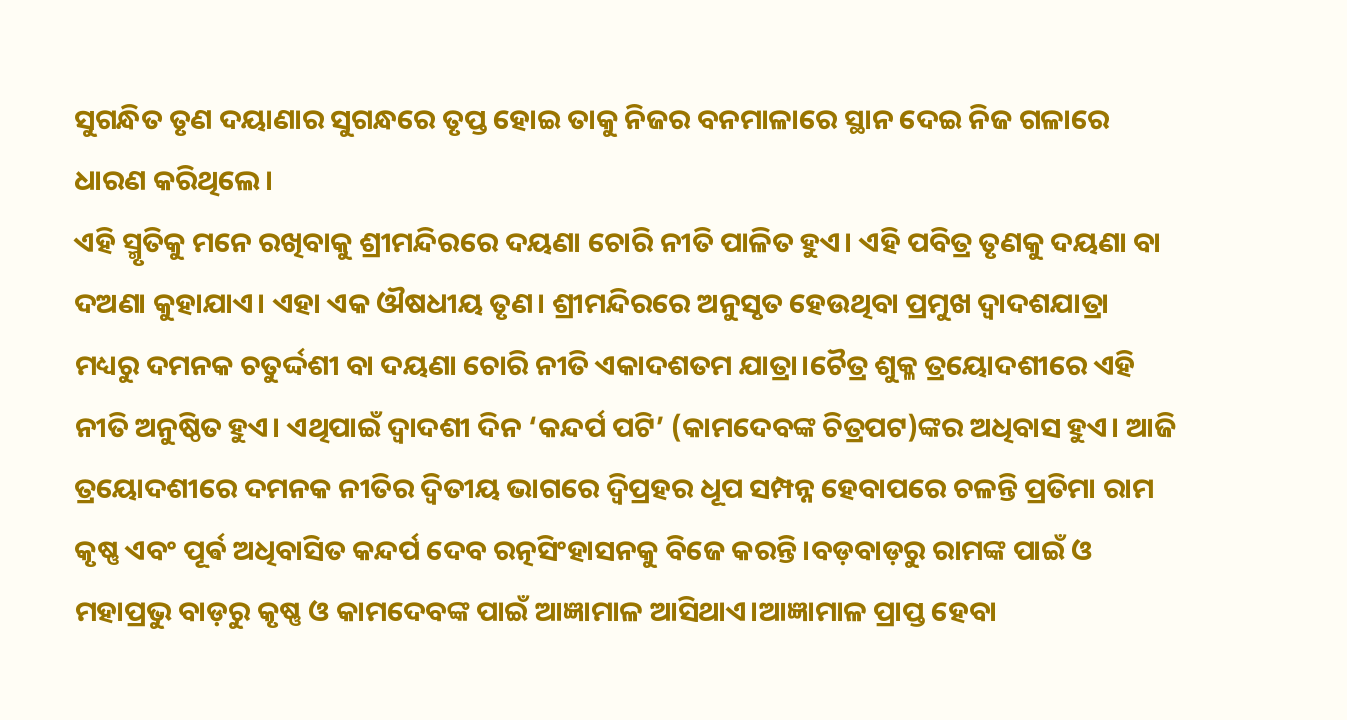ସୁଗନ୍ଧିତ ତୃଣ ଦୟାଣାର ସୁଗନ୍ଧରେ ତୃପ୍ତ ହୋଇ ତାକୁ ନିଜର ବନମାଳାରେ ସ୍ଥାନ ଦେଇ ନିଜ ଗଳାରେ ଧାରଣ କରିଥିଲେ।
ଏହି ସ୍ମୃତିକୁ ମନେ ରଖିବାକୁ ଶ୍ରୀମନ୍ଦିରରେ ଦୟଣା ଚୋରି ନୀତି ପାଳିତ ହୁଏ। ଏହି ପବିତ୍ର ତୃଣକୁ ଦୟଣା ବା ଦଅଣା କୁହାଯାଏ। ଏହା ଏକ ଔଷଧୀୟ ତୃଣ। ଶ୍ରୀମନ୍ଦିରରେ ଅନୁସୃତ ହେଉଥିବା ପ୍ରମୁଖ ଦ୍ୱାଦଶଯାତ୍ରା ମଧ୍ୟରୁ ଦମନକ ଚତୁର୍ଦ୍ଦଶୀ ବା ଦୟଣା ଚୋରି ନୀତି ଏକାଦଶତମ ଯାତ୍ରା।ଚୈତ୍ର ଶୁକ୍ଳ ତ୍ରୟୋଦଶୀରେ ଏହି ନୀତି ଅନୁଷ୍ଠିତ ହୁଏ। ଏଥିପାଇଁ ଦ୍ୱାଦଶୀ ଦିନ ‘କନ୍ଦର୍ପ ପଟି’ (କାମଦେବଙ୍କ ଚିତ୍ରପଟ)ଙ୍କର ଅଧିବାସ ହୁଏ। ଆଜି ତ୍ରୟୋଦଶୀରେ ଦମନକ ନୀତିର ଦ୍ଵିତୀୟ ଭାଗରେ ଦ୍ୱିପ୍ରହର ଧୂପ ସମ୍ପନ୍ନ ହେବାପରେ ଚଳନ୍ତି ପ୍ରତିମା ରାମ କୃଷ୍ଣ ଏବଂ ପୂର୍ଵ ଅଧିବାସିତ କନ୍ଦର୍ପ ଦେବ ରତ୍ନସିଂହାସନକୁ ବିଜେ କରନ୍ତି।ବଡ଼ବାଡ଼ରୁ ରାମଙ୍କ ପାଇଁ ଓ ମହାପ୍ରଭୁ ବାଡ଼ରୁ କୃଷ୍ଣ ଓ କାମଦେବଙ୍କ ପାଇଁ ଆଜ୍ଞାମାଳ ଆସିଥାଏ।ଆଜ୍ଞାମାଳ ପ୍ରାପ୍ତ ହେବା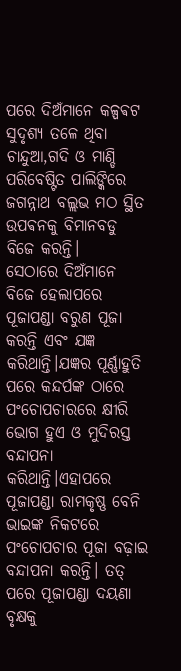ପରେ ଦିଅଁମାନେ କଳ୍ପଵଟ ସୁଦୃଶ୍ୟ ତଳେ ଥିବା ଚାନ୍ଦୁଆ,ଗଦି ଓ ମାଣ୍ଡି ପରିବେଷ୍ଟିତ ପାଲିଙ୍କିରେ ଜଗନ୍ନାଥ ବଲ୍ଲଭ ମଠ ସ୍ଥିତ ଉପଵନକୁ ବିମାନବଡୁ ବିଜେ କରନ୍ତି।
ସେଠାରେ ଦିଅଁମାନେ ବିଜେ ହେଲାପରେ ପୂଜାପଣ୍ଡା ବରୁଣ ପୂଜା କରନ୍ତି ଏବଂ ଯଜ୍ଞ କରିଥାନ୍ତି।ଯଜ୍ଞର ପୂର୍ଣ୍ଣାହୁତି ପରେ କନ୍ଦର୍ପଙ୍କ ଠାରେ ପଂଚୋପଚାରରେ କ୍ଷୀରି ଭୋଗ ହୁଏ ଓ ମୁଦିରସ୍ତ ବନ୍ଦାପନା କରିଥାନ୍ତି।ଏହାପରେ ପୂଜାପଣ୍ଡା ରାମକୃଷ୍ଣ ବେନି ଭାଇଙ୍କ ନିକଟରେ ପଂଚୋପଚାର ପୂଜା ବଢ଼ାଇ ବନ୍ଦାପନା କରନ୍ତି। ତତ୍ ପରେ ପୂଜାପଣ୍ଡା ଦୟଣା ବୃକ୍ଷକୁ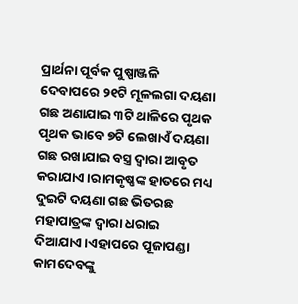ପ୍ରାର୍ଥନା ପୂର୍ବକ ପୁଷ୍ପାଞ୍ଜଳି ଦେବାପରେ ୨୧ଟି ମୂଳଲଗା ଦୟଣା ଗଛ ଅଣାଯାଇ ୩ଟି ଥାଳିରେ ପୃଥକ ପୃଥକ ଭାବେ ୭ଟି ଲେଖାଏଁ ଦୟଣା ଗଛ ରଖାଯାଇ ବସ୍ତ୍ର ଦ୍ବାରା ଆବୃତ କରାଯାଏ।ରାମକୃଷ୍ଣଙ୍କ ହାତରେ ମଧ୍ୟ ଦୁଇଟି ଦୟଣା ଗଛ ଭିତରଛ ମହାପାତ୍ରଙ୍କ ଦ୍ବାରା ଧରାଇ ଦିଆଯାଏ।ଏହାପରେ ପୂଜାପଣ୍ଡା କାମଦେବଙ୍କୁ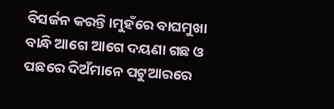ବିସର୍ଜନ କରନ୍ତି।ମୁହଁରେ ବାଘମୁଖା ବାନ୍ଧି ଆଗେ ଆଗେ ଦୟଣା ଗଛ ଓ ପଛରେ ଦିଅଁମାନେ ପଟୁଆରରେ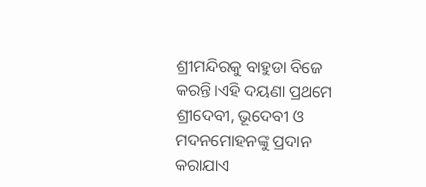ଶ୍ରୀମନ୍ଦିରକୁ ବାହୁଡା ବିଜେ କରନ୍ତି।ଏହି ଦୟଣା ପ୍ରଥମେ ଶ୍ରୀଦେବୀ, ଭୂଦେବୀ ଓ ମଦନମୋହନଙ୍କୁ ପ୍ରଦାନ କରାଯାଏ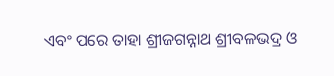ଏବଂ ପରେ ତାହା ଶ୍ରୀଜଗନ୍ନାଥ ଶ୍ରୀବଳଭଦ୍ର ଓ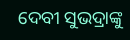ଦେବୀ ସୁଭଦ୍ରାଙ୍କୁ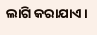ଲାଗି କରାଯାଏ।